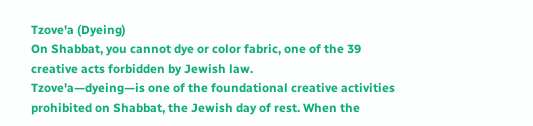Tzove'a (Dyeing)
On Shabbat, you cannot dye or color fabric, one of the 39 creative acts forbidden by Jewish law.
Tzove'a—dyeing—is one of the foundational creative activities prohibited on Shabbat, the Jewish day of rest. When the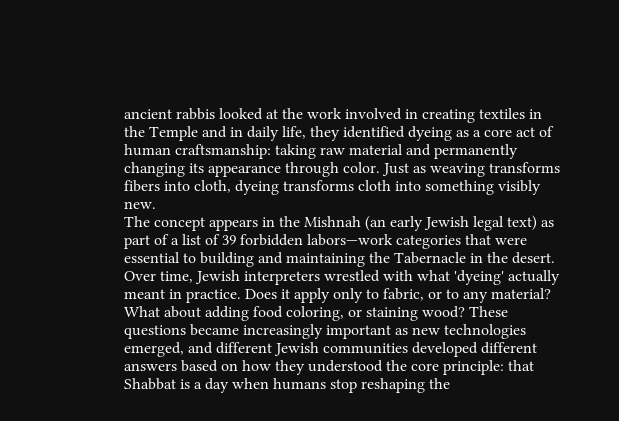ancient rabbis looked at the work involved in creating textiles in the Temple and in daily life, they identified dyeing as a core act of human craftsmanship: taking raw material and permanently changing its appearance through color. Just as weaving transforms fibers into cloth, dyeing transforms cloth into something visibly new.
The concept appears in the Mishnah (an early Jewish legal text) as part of a list of 39 forbidden labors—work categories that were essential to building and maintaining the Tabernacle in the desert. Over time, Jewish interpreters wrestled with what 'dyeing' actually meant in practice. Does it apply only to fabric, or to any material? What about adding food coloring, or staining wood? These questions became increasingly important as new technologies emerged, and different Jewish communities developed different answers based on how they understood the core principle: that Shabbat is a day when humans stop reshaping the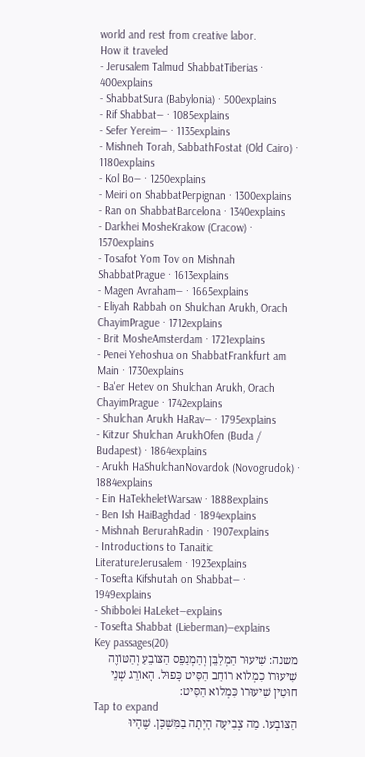world and rest from creative labor.
How it traveled
- Jerusalem Talmud ShabbatTiberias · 400explains
- ShabbatSura (Babylonia) · 500explains
- Rif Shabbat— · 1085explains
- Sefer Yereim— · 1135explains
- Mishneh Torah, SabbathFostat (Old Cairo) · 1180explains
- Kol Bo— · 1250explains
- Meiri on ShabbatPerpignan · 1300explains
- Ran on ShabbatBarcelona · 1340explains
- Darkhei MosheKrakow (Cracow) · 1570explains
- Tosafot Yom Tov on Mishnah ShabbatPrague · 1613explains
- Magen Avraham— · 1665explains
- Eliyah Rabbah on Shulchan Arukh, Orach ChayimPrague · 1712explains
- Brit MosheAmsterdam · 1721explains
- Penei Yehoshua on ShabbatFrankfurt am Main · 1730explains
- Ba'er Hetev on Shulchan Arukh, Orach ChayimPrague · 1742explains
- Shulchan Arukh HaRav— · 1795explains
- Kitzur Shulchan ArukhOfen (Buda / Budapest) · 1864explains
- Arukh HaShulchanNovardok (Novogrudok) · 1884explains
- Ein HaTekheletWarsaw · 1888explains
- Ben Ish HaiBaghdad · 1894explains
- Mishnah BerurahRadin · 1907explains
- Introductions to Tanaitic LiteratureJerusalem · 1923explains
- Tosefta Kifshutah on Shabbat— · 1949explains
- Shibbolei HaLeket—explains
- Tosefta Shabbat (Lieberman)—explains
Key passages(20)
משנה: שִׁיעוּר הַמְלַבֵּן וְהַמְנַפֵּס הַצּוֹבֵעַ וְהַטּוֹוֶה שִׁיעוּרוֹ כִמְלוֹא רוֹחַב הַסִּיט כָּפוּל. הָאוֹרֵג שְׁנֵי חוּטִין שִׁיעוּרוֹ כִּמְלוֹא הַסִּיט:
Tap to expand
הַצּוֹבְעוֹ. מַה צְבִיעָה הָיְתָה בַמִּשְׁכָּן. שֶׁהָיוּ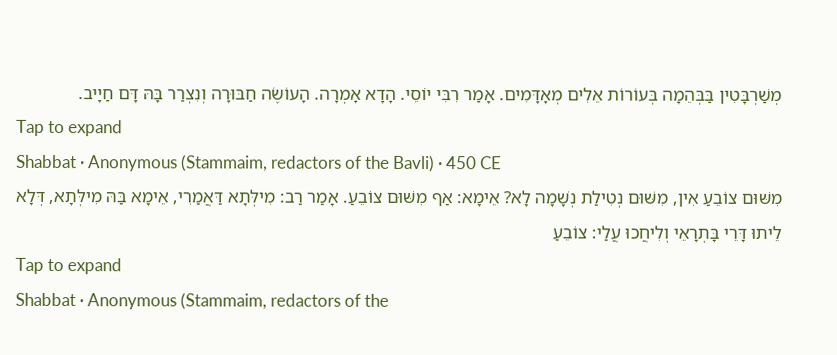מְשַׁרְבָּטִין בַּבְּהֵמָה בְּעוֹרוֹת אֵלִים מְאָדָּמִים. אָמַר רִבִּי יוֹסֵי. הָדָא אָמְרָה. הָעוֹשֶׂה חַבּוּרָה וְנִצְרַר בָּהּ דָּם חַיָיב.
Tap to expand
Shabbat · Anonymous (Stammaim, redactors of the Bavli) · 450 CE
מִשּׁוּם צוֹבֵעַ אִין, מִשּׁוּם נְטִילַת נְשָׁמָה לָא? אֵימָא: אַף מִשּׁוּם צוֹבֵעַ. אָמַר רַב: מִילְּתָא דַּאֲמַרִי, אֵימָא בַּהּ מִילְּתָא, דְּלָא לֵיתוּ דָּרֵי בָּתְרָאֵי וְלִיחֲכוּ עֲלַי: צוֹבֵעַ
Tap to expand
Shabbat · Anonymous (Stammaim, redactors of the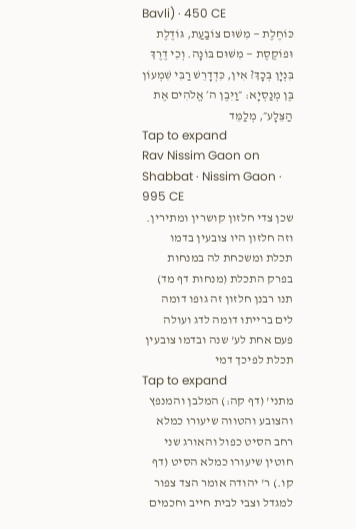Bavli) · 450 CE
כּוֹחֶלֶת — מִשּׁוּם צוֹבַעַת, גּוֹדֶלֶת וּפוֹקֶסֶת — מִשּׁוּם בּוֹנָה. וְכִי דֶרֶךְ בִּנְיָן בְּכָךְ? אִין, כִּדְדָרֵשׁ רַבִּי שִׁמְעוֹן בֶּן מְנַסְיָא: ״וַיִּבֶן ה׳ אֱלֹהִים אֶת הַצֵּלָע״, מְלַמֵּד
Tap to expand
Rav Nissim Gaon on Shabbat · Nissim Gaon · 995 CE
שכן צדי חלזון קושרין ומתירין. וזה חלזון היו צובעין בדמו תכלת ומשכחת לה במנחות בפרק התכלת (מנחות דף מד) תנו רבנן חלזון זה גופו דומה לים ברייתו דומה לדג ועולה פעם אחת לע' שנה ובדמו צובעין תכלת לפיכך דמי
Tap to expand
מתני' (דף קה:) המלבן והמנפץ והצובע והטווה שיעורו כמלא רחב הסיט כפול והאורג שני חוטין שיעורו כמלא הסיט (דף קו.) ר' יהודה אומר הצד צפור למגדל וצבי לבית חייב וחכמים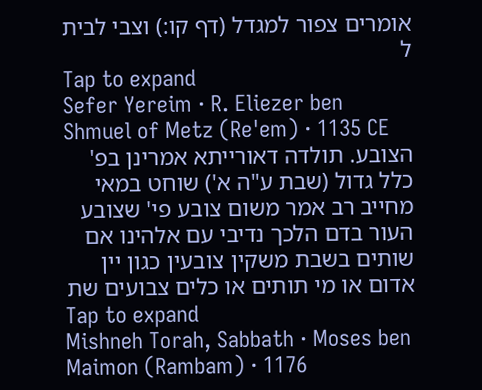אומרים צפור למגדל (דף קו:) וצבי לבית ל
Tap to expand
Sefer Yereim · R. Eliezer ben Shmuel of Metz (Re'em) · 1135 CE
הצובע. תולדה דאורייתא אמרינן בפ' כלל גדול (שבת ע"ה א') שוחט במאי מחייב רב אמר משום צובע פי' שצובע העור בדם הלכך נדיבי עם אלהינו אם שותים בשבת משקין צובעין כגון יין אדום או מי תותים או כלים צבועים שת
Tap to expand
Mishneh Torah, Sabbath · Moses ben Maimon (Rambam) · 1176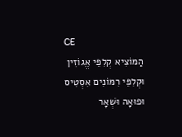CE
הַמּוֹצִיא קְלִפֵּי אֱגוֹזִין וּקְלִפֵּי רִמּוֹנִים אִסְטִיס וּפוּאָה וּשְׁאָר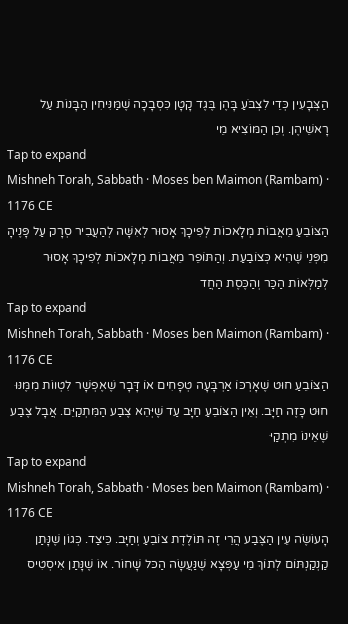הַצְּבָעִין כְּדֵי לִצְבֹּעַ בָּהֶן בֶּגֶד קָטָן כִּסְבָכָה שֶׁמַּנִּיחִין הַבָּנוֹת עַל רָאשֵׁיהֶן. וְכֵן הַמּוֹצִיא מֵי
Tap to expand
Mishneh Torah, Sabbath · Moses ben Maimon (Rambam) · 1176 CE
הַצּוֹבֵעַ מֵאֲבוֹת מְלָאכוֹת לְפִיכָךְ אָסוּר לְאִשָּׁה לְהַעֲבִיר סְרָק עַל פָּנֶיהָ מִפְּנֵי שֶׁהִיא כְּצוֹבַעַת. וְהַתּוֹפֵר מֵאֲבוֹת מְלָאכוֹת לְפִיכָךְ אָסוּר לְמַלְּאוֹת הַכַּר וְהַכֶּסֶת הַחֲד
Tap to expand
Mishneh Torah, Sabbath · Moses ben Maimon (Rambam) · 1176 CE
הַצּוֹבֵעַ חוּט שֶׁאָרְכּוֹ אַרְבָּעָה טְפָחִים אוֹ דָּבָר שֶׁאֶפְשָׁר לִטְווֹת מִמֶּנּוּ חוּט כָּזֶה חַיָּב. וְאֵין הַצּוֹבֵעַ חַיָּב עַד שֶׁיְּהֵא צֶבַע הַמִּתְקַיֵּם. אֲבָל צֶבַע שֶׁאֵינוֹ מִתְקַיּ
Tap to expand
Mishneh Torah, Sabbath · Moses ben Maimon (Rambam) · 1176 CE
הָעוֹשֶׂה עֵין הַצֶּבַע הֲרֵי זֶה תּוֹלֶדֶת צוֹבֵעַ וְחַיָּב. כֵּיצַד. כְּגוֹן שֶׁנָּתַן קַנְקַנְתּוֹם לְתוֹךְ מֵי עַפְּצָא שֶׁנַּעֲשָׂה הַכּל שָׁחוֹר. אוֹ שֶׁנָּתַן אִיסְטִיס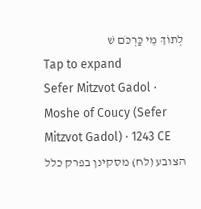לְתוֹךְ מֵי כַּרְכֹּם שׁ
Tap to expand
Sefer Mitzvot Gadol · Moshe of Coucy (Sefer Mitzvot Gadol) · 1243 CE
הצובע (לח) מסקינן בפרק כלל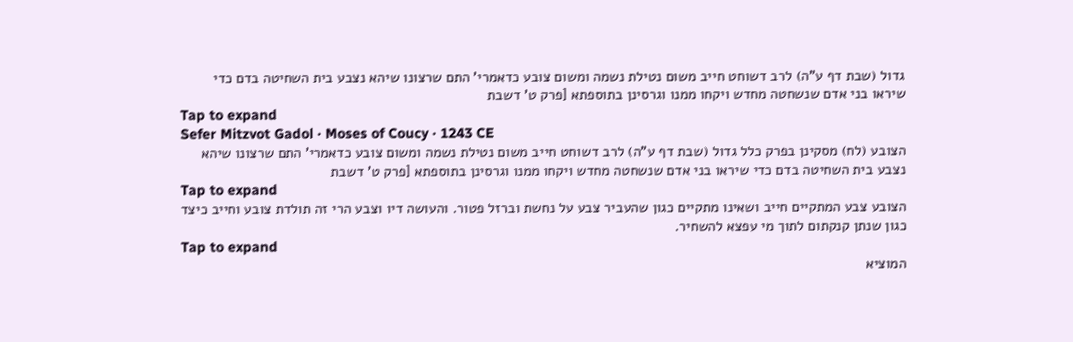גדול (שבת דף ע"ה) לרב דשוחט חייב משום נטילת נשמה ומשום צובע כדאמרי' התם שרצונו שיהא נצבע בית השחיטה בדם כדי שיראו בני אדם שנשחטה מחדש ויקחו ממנו וגרסינן בתוספתא [פרק ט' דשבת
Tap to expand
Sefer Mitzvot Gadol · Moses of Coucy · 1243 CE
הצובע (לח) מסקינן בפרק כלל גדול (שבת דף ע"ה) לרב דשוחט חייב משום נטילת נשמה ומשום צובע כדאמרי' התם שרצונו שיהא נצבע בית השחיטה בדם כדי שיראו בני אדם שנשחטה מחדש ויקחו ממנו וגרסינן בתוספתא [פרק ט' דשבת
Tap to expand
הצובע צבע המתקיים חייב ושאינו מתקיים כגון שהעביר צבע על נחשת וברזל פטור. והעושה דיו וצבע הרי זה תולדת צובע וחייב כיצד כגון שנתן קנקתום לתוך מי עפצא להשחיר.
Tap to expand
המוציא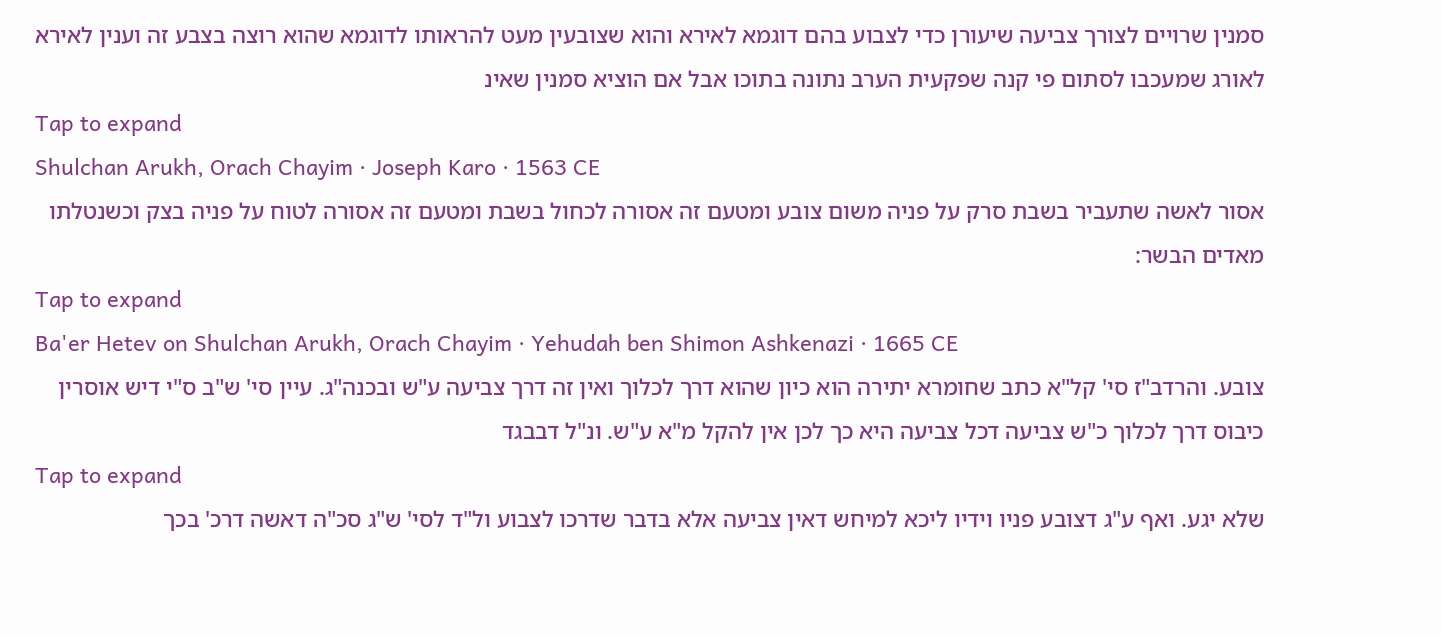סמנין שרויים לצורך צביעה שיעורן כדי לצבוע בהם דוגמא לאירא והוא שצובעין מעט להראותו לדוגמא שהוא רוצה בצבע זה וענין לאירא לאורג שמעכבו לסתום פי קנה שפקעית הערב נתונה בתוכו אבל אם הוציא סמנין שאינ
Tap to expand
Shulchan Arukh, Orach Chayim · Joseph Karo · 1563 CE
אסור לאשה שתעביר בשבת סרק על פניה משום צובע ומטעם זה אסורה לכחול בשבת ומטעם זה אסורה לטוח על פניה בצק וכשנטלתו מאדים הבשר:
Tap to expand
Ba'er Hetev on Shulchan Arukh, Orach Chayim · Yehudah ben Shimon Ashkenazi · 1665 CE
צובע. והרדב"ז סי' קל"א כתב שחומרא יתירה הוא כיון שהוא דרך לכלוך ואין זה דרך צביעה ע"ש ובכנה"ג. עיין סי' ש"ב ס"י דיש אוסרין כיבוס דרך לכלוך כ"ש צביעה דכל צביעה היא כך לכן אין להקל מ"א ע"ש. ונ"ל דבבגד
Tap to expand
שלא יגע. ואף ע"ג דצובע פניו וידיו ליכא למיחש דאין צביעה אלא בדבר שדרכו לצבוע ול"ד לסי' ש"ג סכ"ה דאשה דרכ' בכך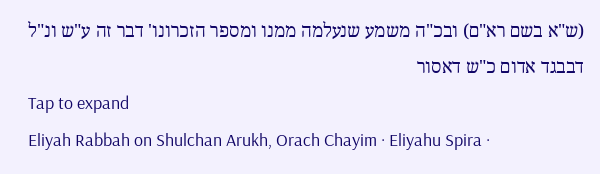(ש"א בשם רא"ם) ובכ"ה משמע שנעלמה ממנו ומספר הזכרונו' דבר זה ע"ש ונ"ל דבבגד אדום כ"ש דאסור
Tap to expand
Eliyah Rabbah on Shulchan Arukh, Orach Chayim · Eliyahu Spira ·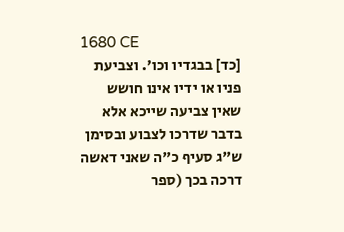1680 CE
[כד] בבגדיו וכו'. וצביעת פניו או ידיו אינו חושש שאין צביעה שייכא אלא בדבר שדרכו לצבוע ובסימן ש"ג סעיף כ"ה שאני דאשה דרכה בכך (ספר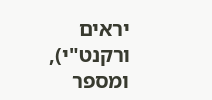יראים ורקנט"י), ומספר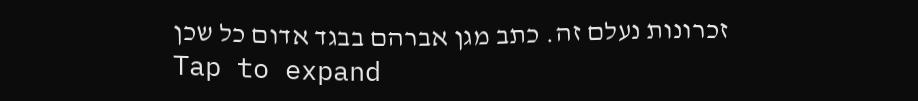זכרונות נעלם זה. כתב מגן אברהם בבגד אדום כל שכן
Tap to expand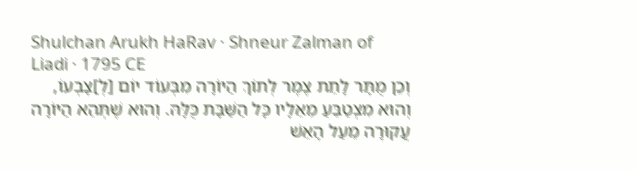Shulchan Arukh HaRav · Shneur Zalman of Liadi · 1795 CE
וְכֵן מֻתָּר לָתֵת צֶמֶר לְתוֹךְ הַיּוֹרָה מִבְּעוֹד יוֹם [לְ]צָבְעוֹ, וְהוּא מִצְטַבֵּעַ מֵאֵלָיו כָּל הַשַּׁבָּת כֻּלָּהּ. וְהוּא שֶׁתְּהֵא הַיּוֹרָה עֲקוּרָה מֵעַל הָאֵשׁ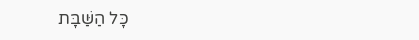כָּל הַשַּׁבָּת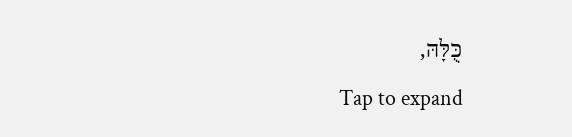כֻּלָּהּ,
Tap to expand